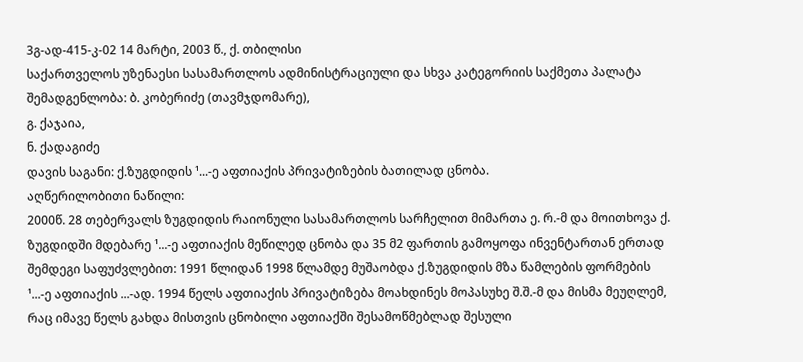3გ-ად-415-კ-02 14 მარტი, 2003 წ., ქ. თბილისი
საქართველოს უზენაესი სასამართლოს ადმინისტრაციული და სხვა კატეგორიის საქმეთა პალატა
შემადგენლობა: ბ. კობერიძე (თავმჯდომარე),
გ. ქაჯაია,
ნ. ქადაგიძე
დავის საგანი: ქ.ზუგდიდის ¹...-ე აფთიაქის პრივატიზების ბათილად ცნობა.
აღწერილობითი ნაწილი:
2000წ. 28 თებერვალს ზუგდიდის რაიონული სასამართლოს სარჩელით მიმართა ე. რ.-მ და მოითხოვა ქ. ზუგდიდში მდებარე ¹...-ე აფთიაქის მეწილედ ცნობა და 35 მ2 ფართის გამოყოფა ინვენტართან ერთად შემდეგი საფუძვლებით: 1991 წლიდან 1998 წლამდე მუშაობდა ქ.ზუგდიდის მზა წამლების ფორმების ¹...-ე აფთიაქის ...-ად. 1994 წელს აფთიაქის პრივატიზება მოახდინეს მოპასუხე შ.შ.-მ და მისმა მეუღლემ, რაც იმავე წელს გახდა მისთვის ცნობილი აფთიაქში შესამოწმებლად შესული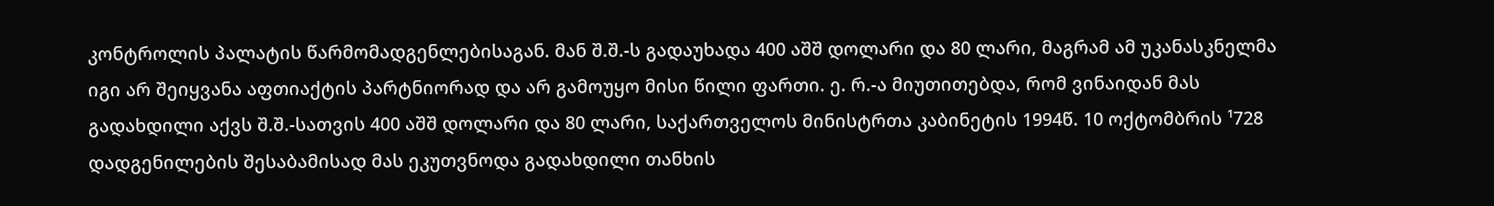კონტროლის პალატის წარმომადგენლებისაგან. მან შ.შ.-ს გადაუხადა 400 აშშ დოლარი და 80 ლარი, მაგრამ ამ უკანასკნელმა იგი არ შეიყვანა აფთიაქტის პარტნიორად და არ გამოუყო მისი წილი ფართი. ე. რ.-ა მიუთითებდა, რომ ვინაიდან მას გადახდილი აქვს შ.შ.-სათვის 400 აშშ დოლარი და 80 ლარი, საქართველოს მინისტრთა კაბინეტის 1994წ. 10 ოქტომბრის ¹728 დადგენილების შესაბამისად მას ეკუთვნოდა გადახდილი თანხის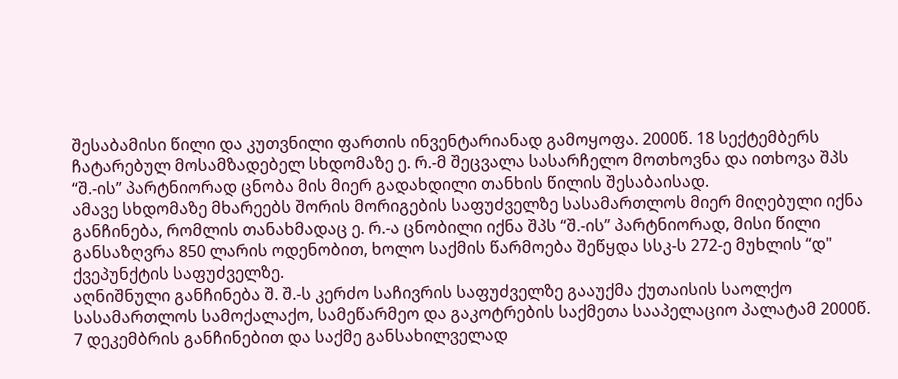შესაბამისი წილი და კუთვნილი ფართის ინვენტარიანად გამოყოფა. 2000წ. 18 სექტემბერს ჩატარებულ მოსამზადებელ სხდომაზე ე. რ.-მ შეცვალა სასარჩელო მოთხოვნა და ითხოვა შპს “შ.-ის” პარტნიორად ცნობა მის მიერ გადახდილი თანხის წილის შესაბაისად.
ამავე სხდომაზე მხარეებს შორის მორიგების საფუძველზე სასამართლოს მიერ მიღებული იქნა განჩინება, რომლის თანახმადაც ე. რ.-ა ცნობილი იქნა შპს “შ.-ის” პარტნიორად, მისი წილი განსაზღვრა 850 ლარის ოდენობით, ხოლო საქმის წარმოება შეწყდა სსკ-ს 272-ე მუხლის “დ" ქვეპუნქტის საფუძველზე.
აღნიშნული განჩინება შ. შ.-ს კერძო საჩივრის საფუძველზე გააუქმა ქუთაისის საოლქო სასამართლოს სამოქალაქო, სამეწარმეო და გაკოტრების საქმეთა სააპელაციო პალატამ 2000წ. 7 დეკემბრის განჩინებით და საქმე განსახილველად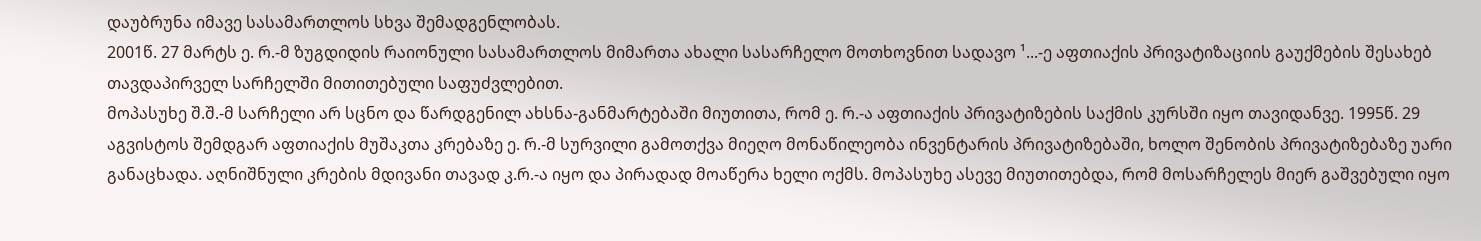დაუბრუნა იმავე სასამართლოს სხვა შემადგენლობას.
2001წ. 27 მარტს ე. რ.-მ ზუგდიდის რაიონული სასამართლოს მიმართა ახალი სასარჩელო მოთხოვნით სადავო ¹...-ე აფთიაქის პრივატიზაციის გაუქმების შესახებ თავდაპირველ სარჩელში მითითებული საფუძვლებით.
მოპასუხე შ.შ.-მ სარჩელი არ სცნო და წარდგენილ ახსნა-განმარტებაში მიუთითა, რომ ე. რ.-ა აფთიაქის პრივატიზების საქმის კურსში იყო თავიდანვე. 1995წ. 29 აგვისტოს შემდგარ აფთიაქის მუშაკთა კრებაზე ე. რ.-მ სურვილი გამოთქვა მიეღო მონაწილეობა ინვენტარის პრივატიზებაში, ხოლო შენობის პრივატიზებაზე უარი განაცხადა. აღნიშნული კრების მდივანი თავად კ.რ.-ა იყო და პირადად მოაწერა ხელი ოქმს. მოპასუხე ასევე მიუთითებდა, რომ მოსარჩელეს მიერ გაშვებული იყო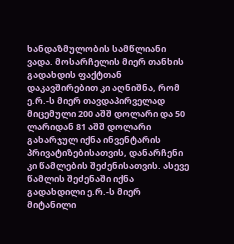ხანდაზმულობის სამწლიანი ვადა. მოსარჩელის მიერ თანხის გადახდის ფაქტთან დაკავშირებით კი აღნიშნა, რომ ე.რ.-ს მიერ თავდაპირველად მიცემული 200 აშშ დოლარი და 50 ლარიდან 81 აშშ დოლარი გახარჯულ იქნა ინვენტარის პრივატიზებისათვის, დანარჩენი კი წამლების შეძენისათვის. ასევე წამლის შეძენაში იქნა გადახდილი ე.რ.-ს მიერ მიტანილი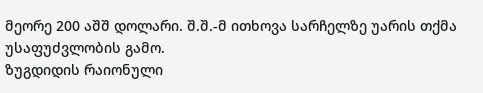მეორე 200 აშშ დოლარი. შ.შ.-მ ითხოვა სარჩელზე უარის თქმა უსაფუძვლობის გამო.
ზუგდიდის რაიონული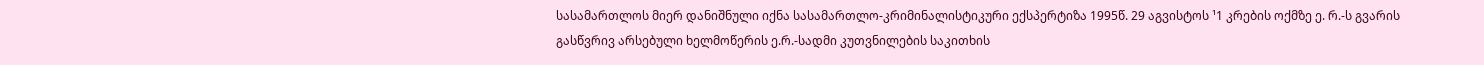სასამართლოს მიერ დანიშნული იქნა სასამართლო-კრიმინალისტიკური ექსპერტიზა 1995წ. 29 აგვისტოს ¹1 კრების ოქმზე ე. რ.-ს გვარის გასწვრივ არსებული ხელმოწერის ე.რ.-სადმი კუთვნილების საკითხის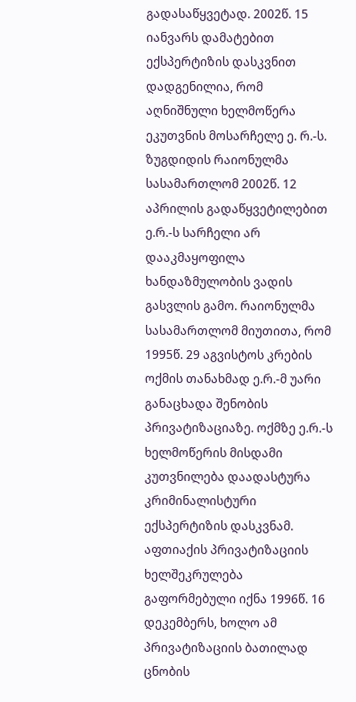გადასაწყვეტად. 2002წ. 15 იანვარს დამატებით ექსპერტიზის დასკვნით დადგენილია, რომ აღნიშნული ხელმოწერა ეკუთვნის მოსარჩელე ე. რ.-ს.
ზუგდიდის რაიონულმა სასამართლომ 2002წ. 12 აპრილის გადაწყვეტილებით ე.რ.-ს სარჩელი არ დააკმაყოფილა ხანდაზმულობის ვადის გასვლის გამო. რაიონულმა სასამართლომ მიუთითა, რომ 1995წ. 29 აგვისტოს კრების ოქმის თანახმად ე.რ.-მ უარი განაცხადა შენობის პრივატიზაციაზე. ოქმზე ე.რ.-ს ხელმოწერის მისდამი კუთვნილება დაადასტურა კრიმინალისტური ექსპერტიზის დასკვნამ. აფთიაქის პრივატიზაციის ხელშეკრულება გაფორმებული იქნა 1996წ. 16 დეკემბერს, ხოლო ამ პრივატიზაციის ბათილად ცნობის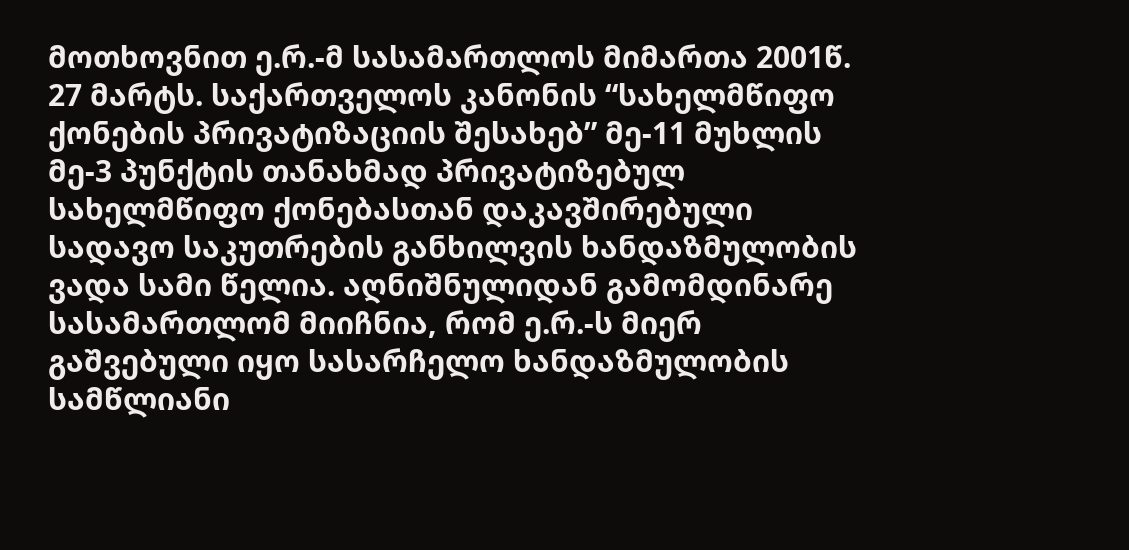მოთხოვნით ე.რ.-მ სასამართლოს მიმართა 2001წ. 27 მარტს. საქართველოს კანონის “სახელმწიფო ქონების პრივატიზაციის შესახებ” მე-11 მუხლის მე-3 პუნქტის თანახმად პრივატიზებულ სახელმწიფო ქონებასთან დაკავშირებული სადავო საკუთრების განხილვის ხანდაზმულობის ვადა სამი წელია. აღნიშნულიდან გამომდინარე სასამართლომ მიიჩნია, რომ ე.რ.-ს მიერ გაშვებული იყო სასარჩელო ხანდაზმულობის სამწლიანი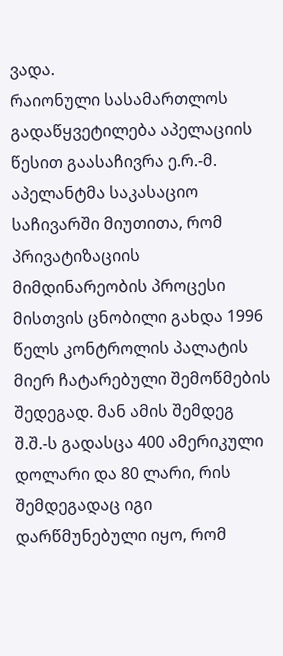ვადა.
რაიონული სასამართლოს გადაწყვეტილება აპელაციის წესით გაასაჩივრა ე.რ.-მ. აპელანტმა საკასაციო საჩივარში მიუთითა, რომ პრივატიზაციის მიმდინარეობის პროცესი მისთვის ცნობილი გახდა 1996 წელს კონტროლის პალატის მიერ ჩატარებული შემოწმების შედეგად. მან ამის შემდეგ შ.შ.-ს გადასცა 400 ამერიკული დოლარი და 80 ლარი, რის შემდეგადაც იგი დარწმუნებული იყო, რომ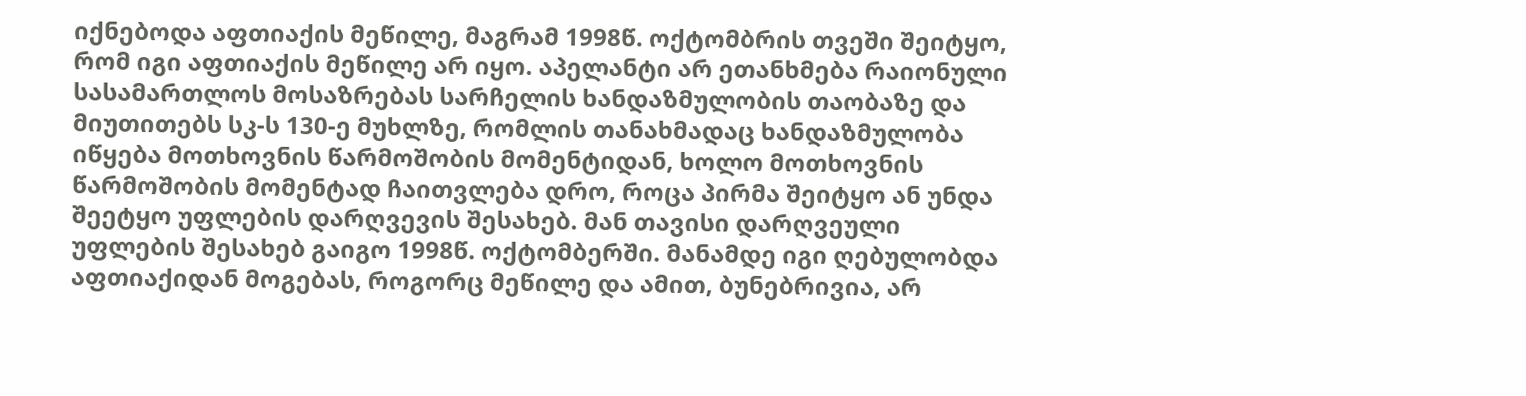იქნებოდა აფთიაქის მეწილე, მაგრამ 1998წ. ოქტომბრის თვეში შეიტყო, რომ იგი აფთიაქის მეწილე არ იყო. აპელანტი არ ეთანხმება რაიონული სასამართლოს მოსაზრებას სარჩელის ხანდაზმულობის თაობაზე და მიუთითებს სკ-ს 130-ე მუხლზე, რომლის თანახმადაც ხანდაზმულობა იწყება მოთხოვნის წარმოშობის მომენტიდან, ხოლო მოთხოვნის წარმოშობის მომენტად ჩაითვლება დრო, როცა პირმა შეიტყო ან უნდა შეეტყო უფლების დარღვევის შესახებ. მან თავისი დარღვეული უფლების შესახებ გაიგო 1998წ. ოქტომბერში. მანამდე იგი ღებულობდა აფთიაქიდან მოგებას, როგორც მეწილე და ამით, ბუნებრივია, არ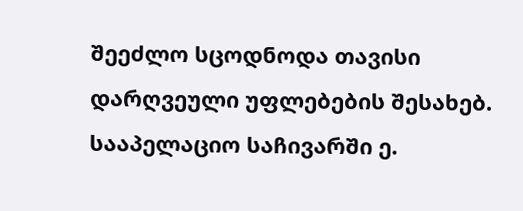შეეძლო სცოდნოდა თავისი დარღვეული უფლებების შესახებ. სააპელაციო საჩივარში ე.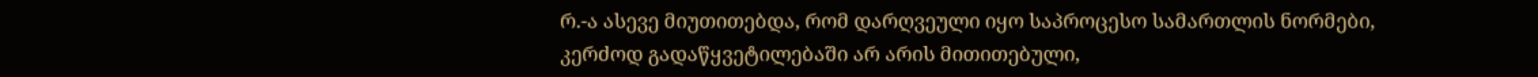რ.-ა ასევე მიუთითებდა, რომ დარღვეული იყო საპროცესო სამართლის ნორმები, კერძოდ გადაწყვეტილებაში არ არის მითითებული,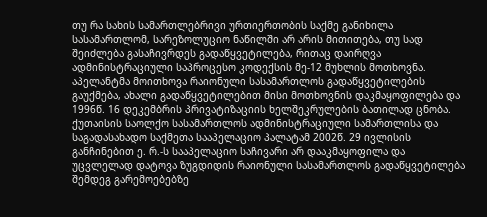თუ რა სახის სამართლებრივი ურთიერთობის საქმე განიხილა სასამართლომ, სარეზოლუციო ნაწილში არ არის მითითება, თუ სად შეიძლება გასაჩივრდეს გადაწყვეტილება, რითაც დაირღვა ადმინისტრაციული საპროცესო კოდექსის მე-12 მუხლის მოთხოვნა. აპელანტმა მოითხოვა რაიონული სასამართლოს გადაწყვეტილების გაუქმება, ახალი გადაწყვეტილებით მისი მოთხოვნის დაკმაყოფილება და 1996წ. 16 დეკემბრის პრივატიზაციის ხელშეკრულების ბათილად ცნობა.
ქუთაისის საოლქო სასამართლოს ადმინისტრაციული სამართლისა და საგადასახადო საქმეთა სააპელაციო პალატამ 2002წ. 29 ივლისის განჩინებით ე. რ.-ს სააპელაციო საჩივარი არ დააკმაყოფილა და უცვლელად დატოვა ზუგდიდის რაიონული სასამართლოს გადაწყვეტილება შემდეგ გარემოებებზე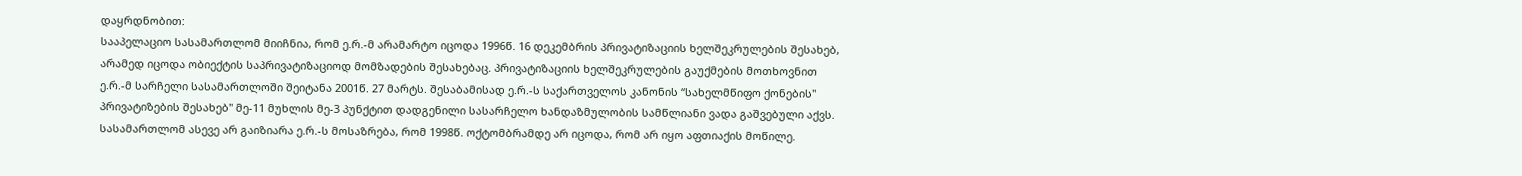დაყრდნობით:
სააპელაციო სასამართლომ მიიჩნია, რომ ე.რ.-მ არამარტო იცოდა 1996წ. 16 დეკემბრის პრივატიზაციის ხელშეკრულების შესახებ, არამედ იცოდა ობიექტის საპრივატიზაციოდ მომზადების შესახებაც. პრივატიზაციის ხელშეკრულების გაუქმების მოთხოვნით ე.რ.-მ სარჩელი სასამართლოში შეიტანა 2001წ. 27 მარტს. შესაბამისად ე.რ.-ს საქართველოს კანონის “სახელმწიფო ქონების" პრივატიზების შესახებ" მე-11 მუხლის მე-3 პუნქტით დადგენილი სასარჩელო ხანდაზმულობის სამწლიანი ვადა გაშვებული აქვს. სასამართლომ ასევე არ გაიზიარა ე.რ.-ს მოსაზრება, რომ 1998წ. ოქტომბრამდე არ იცოდა, რომ არ იყო აფთიაქის მოწილე.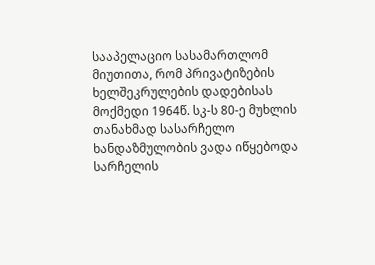სააპელაციო სასამართლომ მიუთითა, რომ პრივატიზების ხელშეკრულების დადებისას მოქმედი 1964წ. სკ-ს 80-ე მუხლის თანახმად სასარჩელო ხანდაზმულობის ვადა იწყებოდა სარჩელის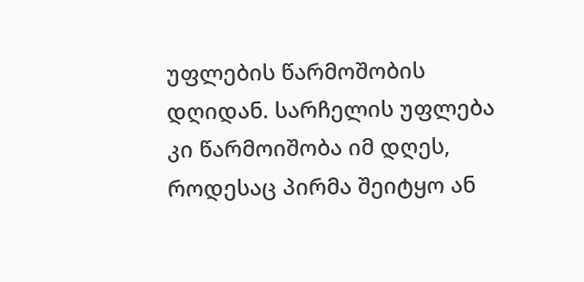უფლების წარმოშობის დღიდან. სარჩელის უფლება კი წარმოიშობა იმ დღეს, როდესაც პირმა შეიტყო ან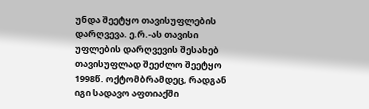უნდა შეეტყო თავისუფლების დარღვევა. ე.რ.-ას თავისი უფლების დარღვევის შესახებ თავისუფლად შეეძლო შეეტყო 1998წ. ოქტომბრამდეც, რადგან იგი სადავო აფთიაქში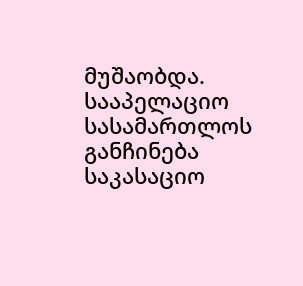მუშაობდა.
სააპელაციო სასამართლოს განჩინება საკასაციო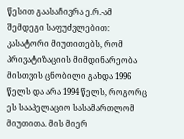წესით გაასაჩივრა ე.რ.-ამ შემდეგი საფუძვლებით: კასატორი მიუთითებს, რომ პრივატიზაციის მიმდინარეობა მისთვის ცნობილი გახდა 1996 წელს და არა 1994 წელს, როგორც ეს სააპელაციო სასამართლომ მიუთითა. მის მიერ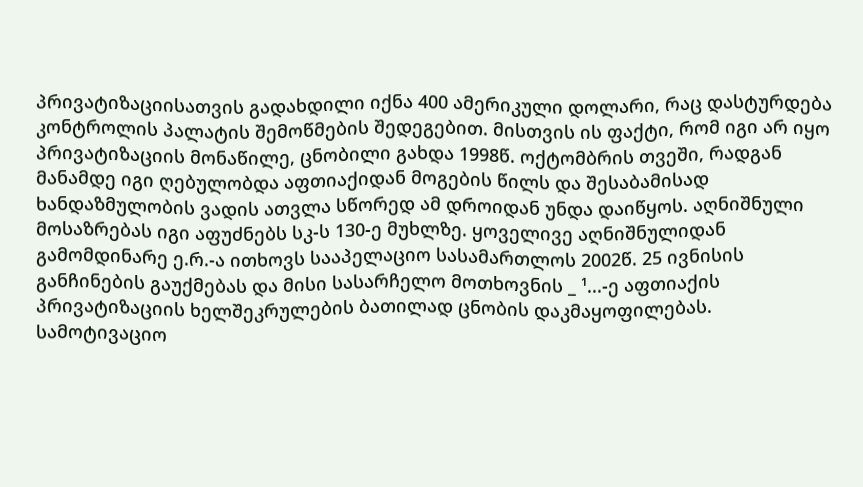პრივატიზაციისათვის გადახდილი იქნა 400 ამერიკული დოლარი, რაც დასტურდება კონტროლის პალატის შემოწმების შედეგებით. მისთვის ის ფაქტი, რომ იგი არ იყო პრივატიზაციის მონაწილე, ცნობილი გახდა 1998წ. ოქტომბრის თვეში, რადგან მანამდე იგი ღებულობდა აფთიაქიდან მოგების წილს და შესაბამისად ხანდაზმულობის ვადის ათვლა სწორედ ამ დროიდან უნდა დაიწყოს. აღნიშნული მოსაზრებას იგი აფუძნებს სკ-ს 130-ე მუხლზე. ყოველივე აღნიშნულიდან გამომდინარე ე.რ.-ა ითხოვს სააპელაციო სასამართლოს 2002წ. 25 ივნისის განჩინების გაუქმებას და მისი სასარჩელო მოთხოვნის _ ¹...-ე აფთიაქის პრივატიზაციის ხელშეკრულების ბათილად ცნობის დაკმაყოფილებას.
სამოტივაციო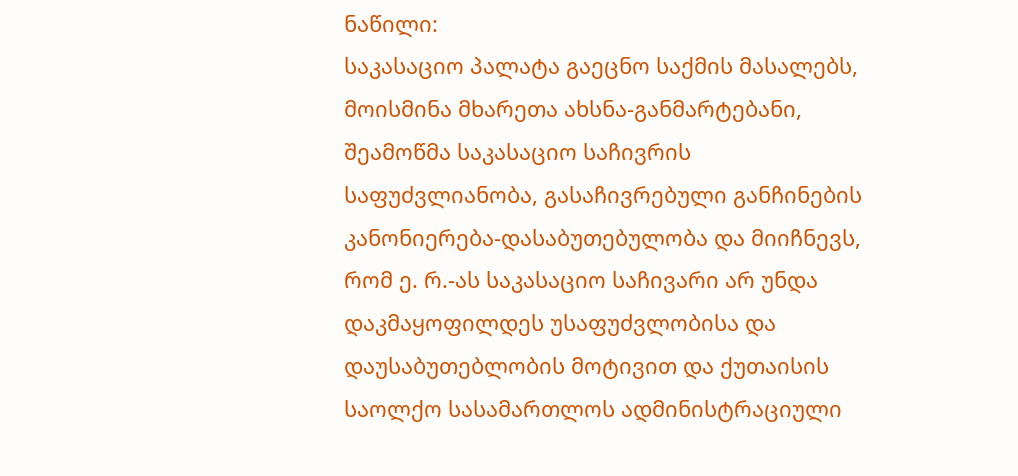ნაწილი:
საკასაციო პალატა გაეცნო საქმის მასალებს, მოისმინა მხარეთა ახსნა-განმარტებანი, შეამოწმა საკასაციო საჩივრის საფუძვლიანობა, გასაჩივრებული განჩინების კანონიერება-დასაბუთებულობა და მიიჩნევს, რომ ე. რ.-ას საკასაციო საჩივარი არ უნდა დაკმაყოფილდეს უსაფუძვლობისა და დაუსაბუთებლობის მოტივით და ქუთაისის საოლქო სასამართლოს ადმინისტრაციული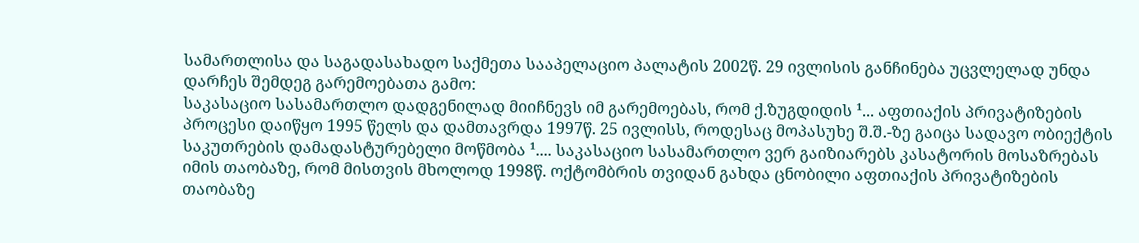სამართლისა და საგადასახადო საქმეთა სააპელაციო პალატის 2002წ. 29 ივლისის განჩინება უცვლელად უნდა დარჩეს შემდეგ გარემოებათა გამო:
საკასაციო სასამართლო დადგენილად მიიჩნევს იმ გარემოებას, რომ ქ.ზუგდიდის ¹... აფთიაქის პრივატიზების პროცესი დაიწყო 1995 წელს და დამთავრდა 1997წ. 25 ივლისს, როდესაც მოპასუხე შ.შ.-ზე გაიცა სადავო ობიექტის საკუთრების დამადასტურებელი მოწმობა ¹.... საკასაციო სასამართლო ვერ გაიზიარებს კასატორის მოსაზრებას იმის თაობაზე, რომ მისთვის მხოლოდ 1998წ. ოქტომბრის თვიდან გახდა ცნობილი აფთიაქის პრივატიზების თაობაზე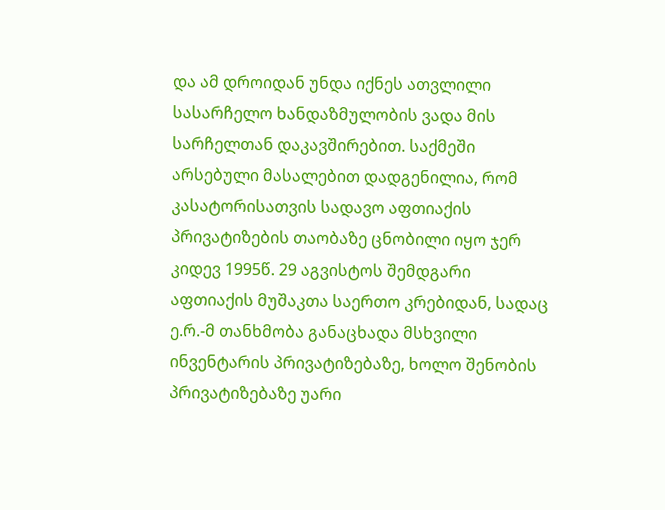და ამ დროიდან უნდა იქნეს ათვლილი სასარჩელო ხანდაზმულობის ვადა მის სარჩელთან დაკავშირებით. საქმეში არსებული მასალებით დადგენილია, რომ კასატორისათვის სადავო აფთიაქის პრივატიზების თაობაზე ცნობილი იყო ჯერ კიდევ 1995წ. 29 აგვისტოს შემდგარი აფთიაქის მუშაკთა საერთო კრებიდან, სადაც ე.რ.-მ თანხმობა განაცხადა მსხვილი ინვენტარის პრივატიზებაზე, ხოლო შენობის პრივატიზებაზე უარი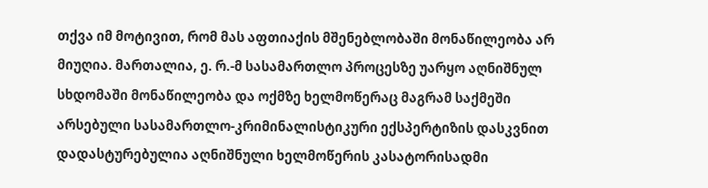თქვა იმ მოტივით, რომ მას აფთიაქის მშენებლობაში მონაწილეობა არ მიუღია. მართალია, ე. რ.-მ სასამართლო პროცესზე უარყო აღნიშნულ სხდომაში მონაწილეობა და ოქმზე ხელმოწერაც მაგრამ საქმეში არსებული სასამართლო-კრიმინალისტიკური ექსპერტიზის დასკვნით დადასტურებულია აღნიშნული ხელმოწერის კასატორისადმი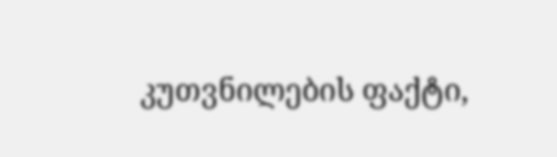კუთვნილების ფაქტი,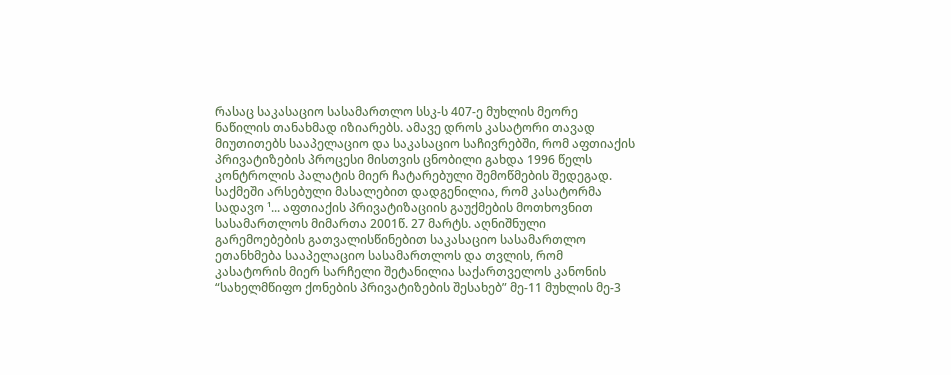რასაც საკასაციო სასამართლო სსკ-ს 407-ე მუხლის მეორე ნაწილის თანახმად იზიარებს. ამავე დროს კასატორი თავად მიუთითებს სააპელაციო და საკასაციო საჩივრებში, რომ აფთიაქის პრივატიზების პროცესი მისთვის ცნობილი გახდა 1996 წელს კონტროლის პალატის მიერ ჩატარებული შემოწმების შედეგად.
საქმეში არსებული მასალებით დადგენილია, რომ კასატორმა სადავო ¹... აფთიაქის პრივატიზაციის გაუქმების მოთხოვნით სასამართლოს მიმართა 2001წ. 27 მარტს. აღნიშნული გარემოებების გათვალისწინებით საკასაციო სასამართლო ეთანხმება სააპელაციო სასამართლოს და თვლის, რომ კასატორის მიერ სარჩელი შეტანილია საქართველოს კანონის “სახელმწიფო ქონების პრივატიზების შესახებ” მე-11 მუხლის მე-3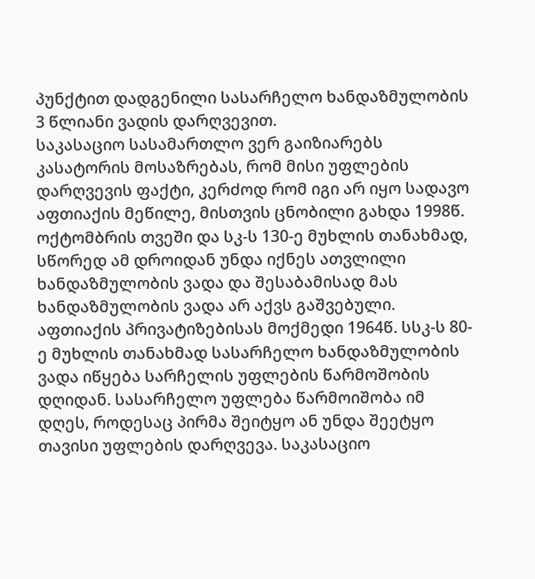პუნქტით დადგენილი სასარჩელო ხანდაზმულობის 3 წლიანი ვადის დარღვევით.
საკასაციო სასამართლო ვერ გაიზიარებს კასატორის მოსაზრებას, რომ მისი უფლების დარღვევის ფაქტი, კერძოდ რომ იგი არ იყო სადავო აფთიაქის მეწილე, მისთვის ცნობილი გახდა 1998წ. ოქტომბრის თვეში და სკ-ს 130-ე მუხლის თანახმად, სწორედ ამ დროიდან უნდა იქნეს ათვლილი ხანდაზმულობის ვადა და შესაბამისად მას ხანდაზმულობის ვადა არ აქვს გაშვებული. აფთიაქის პრივატიზებისას მოქმედი 1964წ. სსკ-ს 80-ე მუხლის თანახმად სასარჩელო ხანდაზმულობის ვადა იწყება სარჩელის უფლების წარმოშობის დღიდან. სასარჩელო უფლება წარმოიშობა იმ დღეს, როდესაც პირმა შეიტყო ან უნდა შეეტყო თავისი უფლების დარღვევა. საკასაციო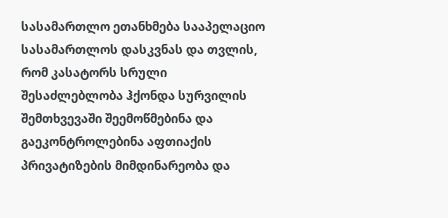სასამართლო ეთანხმება სააპელაციო სასამართლოს დასკვნას და თვლის, რომ კასატორს სრული შესაძლებლობა ჰქონდა სურვილის შემთხვევაში შეემოწმებინა და გაეკონტროლებინა აფთიაქის პრივატიზების მიმდინარეობა და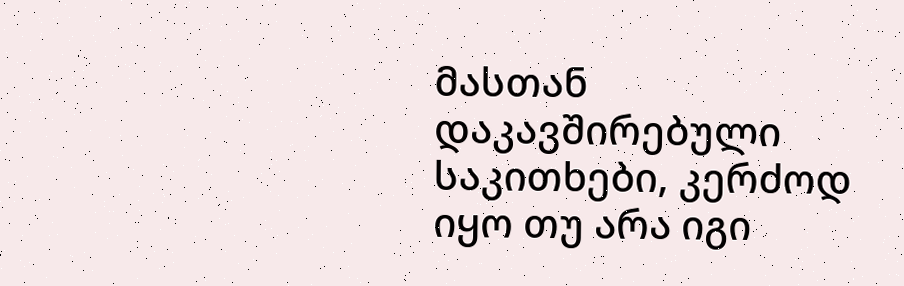მასთან დაკავშირებული საკითხები, კერძოდ იყო თუ არა იგი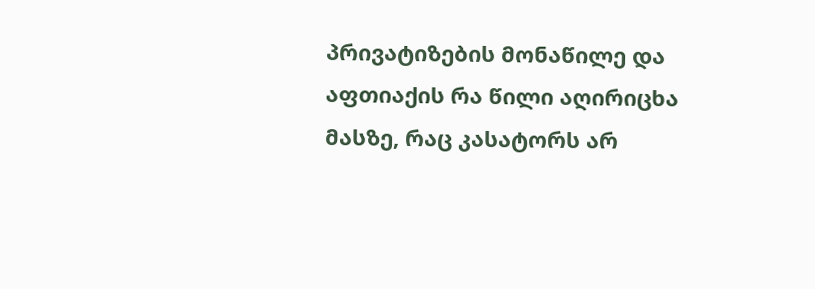პრივატიზების მონაწილე და აფთიაქის რა წილი აღირიცხა მასზე, რაც კასატორს არ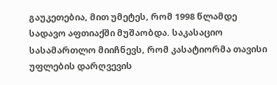გაუკეთებია, მით უმეტეს, რომ 1998 წლამდე სადავო აფთიაქში მუშაობდა. საკასაციო სასამართლო მიიჩნევს, რომ კასატიორმა თავისი უფლების დარღვევის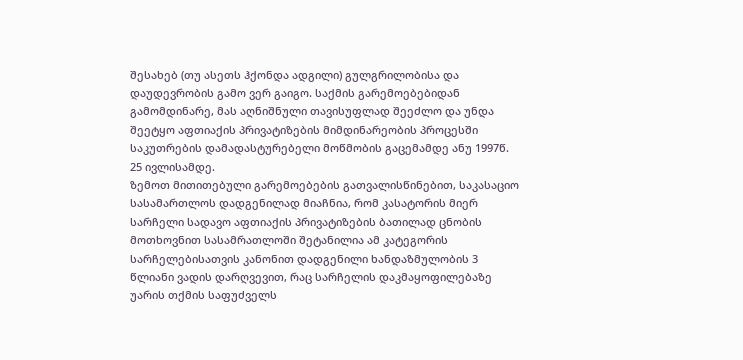შესახებ (თუ ასეთს ჰქონდა ადგილი) გულგრილობისა და დაუდევრობის გამო ვერ გაიგო. საქმის გარემოებებიდან გამომდინარე, მას აღნიშნული თავისუფლად შეეძლო და უნდა შეეტყო აფთიაქის პრივატიზების მიმდინარეობის პროცესში საკუთრების დამადასტურებელი მოწმობის გაცემამდე ანუ 1997წ. 25 ივლისამდე.
ზემოთ მითითებული გარემოებების გათვალისწინებით, საკასაციო სასამართლოს დადგენილად მიაჩნია, რომ კასატორის მიერ სარჩელი სადავო აფთიაქის პრივატიზების ბათილად ცნობის მოთხოვნით სასამრათლოში შეტანილია ამ კატეგორის სარჩელებისათვის კანონით დადგენილი ხანდაზმულობის 3 წლიანი ვადის დარღვევით, რაც სარჩელის დაკმაყოფილებაზე უარის თქმის საფუძველს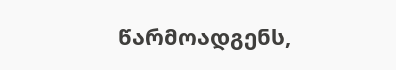წარმოადგენს,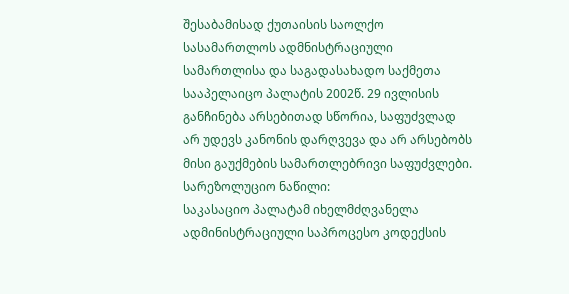შესაბამისად ქუთაისის საოლქო სასამართლოს ადმნისტრაციული სამართლისა და საგადასახადო საქმეთა სააპელაიცო პალატის 2002წ. 29 ივლისის განჩინება არსებითად სწორია, საფუძვლად არ უდევს კანონის დარღვევა და არ არსებობს მისი გაუქმების სამართლებრივი საფუძვლები.
სარეზოლუციო ნაწილი:
საკასაციო პალატამ იხელმძღვანელა ადმინისტრაციული საპროცესო კოდექსის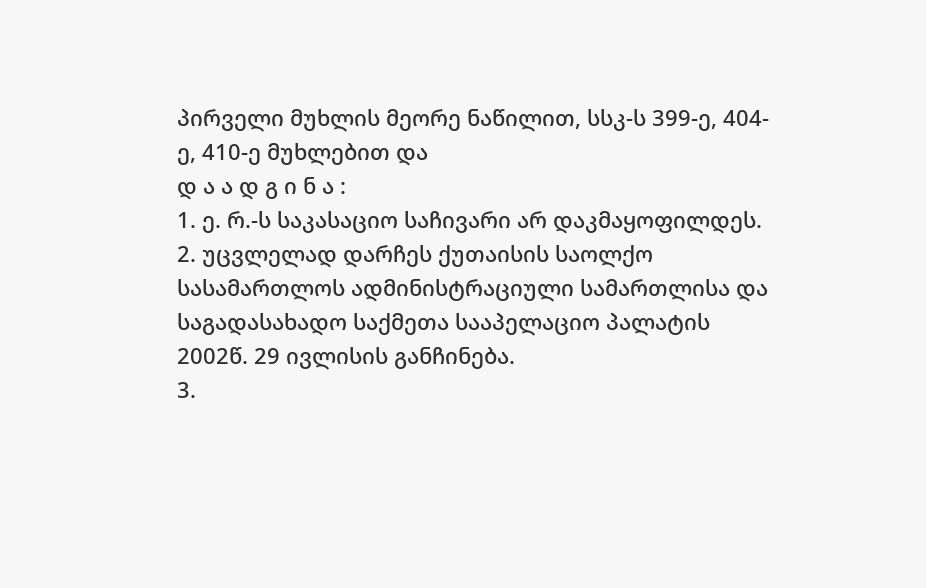პირველი მუხლის მეორე ნაწილით, სსკ-ს 399-ე, 404-ე, 410-ე მუხლებით და
დ ა ა დ გ ი ნ ა :
1. ე. რ.-ს საკასაციო საჩივარი არ დაკმაყოფილდეს.
2. უცვლელად დარჩეს ქუთაისის საოლქო სასამართლოს ადმინისტრაციული სამართლისა და საგადასახადო საქმეთა სააპელაციო პალატის 2002წ. 29 ივლისის განჩინება.
3.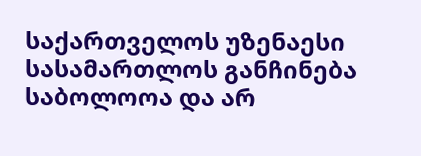საქართველოს უზენაესი სასამართლოს განჩინება საბოლოოა და არ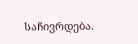საჩივრდება.